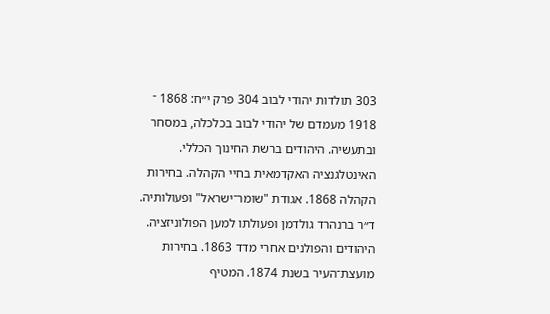303 תולדות יהודי לבוב 304 פרק י״ח: 1868 ־ 1918 מעמדם של יהודי לבוב בכלכלה, במסחר ובתעשיה. היהודים ברשת החינוך הכללי. האינטלגנציה האקדמאית בחיי הקהלה. בחירות הקהלה 1868. אגודת "שומר־ישראל" ופעולותיה. ד״ר ברנהרד גולדמן ופעולתו למען הפולוניזציה. היהודים והפולנים אחרי מדד 1863. בחירות מועצת־העיר בשנת 1874. המטיף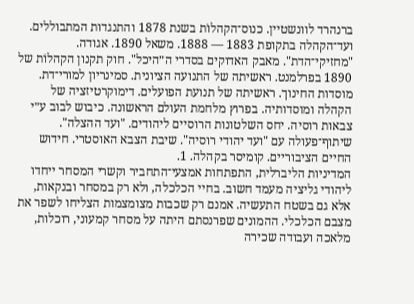ברנהרד לוונשטיין. כנוס־הקהלוֹת בשנת 1878 והתנגדות המתבוללים. ועד־הקהלה בתקופת 1883 — 1888. משאל 1890. אגודה. "מחזיקי־הדת". מאבק האדוקים בסדרי ה״היכל". חוק תקנון הקהלוֹת של 1890 בפרלמנט. ראשיתה של התנועה הציונית. סמינריון למורי־דת. מוסדות החינוך. ראשיתה של תנועת הפועלים. דימוקרטיזציה של הקהלה ומוסדותיה. בפרוץ מלחמת העולם הראשונה. כיבוש לבוב ע״י צבאות רוסיה. יחס השלטונות הרוסיים ליהודים. "ועד ההצלה". שיתוף־פעולה עם "ועד יהודי רוסיה". שיבת הצבא האוסטרי. חידוש החיים הציבוריים. קומיסר בקהלה. 1.
המדיניות הליברלית, התפתחות אמצעי־התחביר וקשרי המסחר ייחדו ליהודי גליציה מעמד חשוב. בחיי הכלכלה, ולא רק במסחר ובנקאות, אלא גם בשטח התעשיה. אמנם רק שכבות מצומצמות הצליחו לשפר את מצבם הכלכלי. ההמונים שפרנסתם היתה על מסחר קמעוני, רוכלות, מלאכה ועבודה שכירה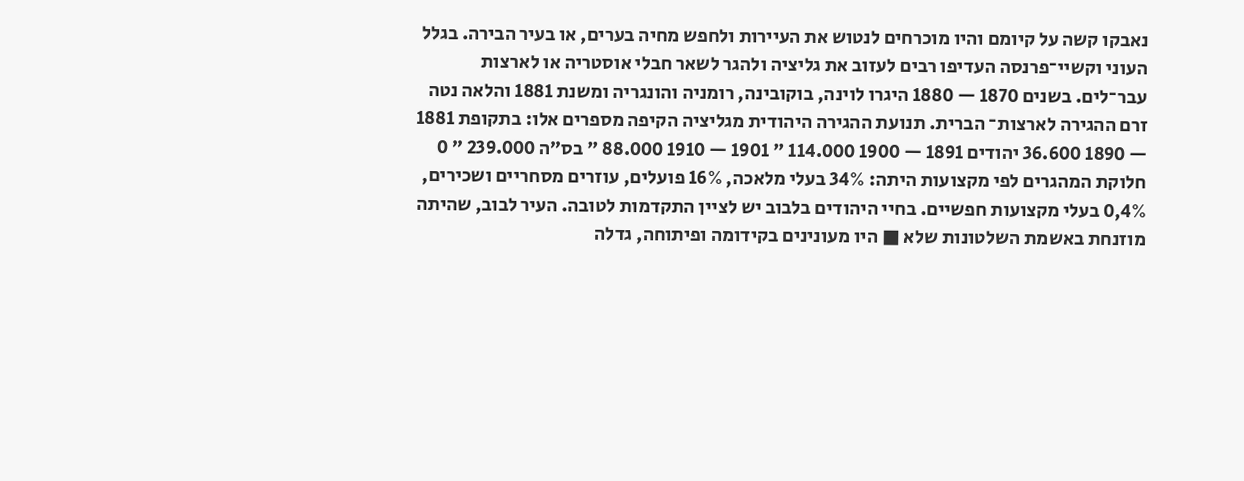נאבקו קשה על קיומם והיו מוכרחים לנטוש את העיירות ולחפש מחיה בערים, או בעיר הבירה. בגלל העוני וקשיי־פרנסה העדיפו רבים לעזוב את גליציה ולהגר לשאר חבלי אוסטריה או לארצות עבר־לים. בשנים 1870 — 1880 היגרו לוינה, בוקובינה, רומניה והונגריה ומשנת 1881 והלאה נטה זרם ההגירה לארצות־ הברית. תנועת ההגירה היהודית מגליציה הקיפה מספרים אלו: בתקופת 1881 — 1890 36.600 יהודים 1891 — 1900 114.000 " 1901 — 1910 88.000 " בס״ה 239.000 ״ 0 חלוקת המהגרים לפי מקצועות היתה: 34% בעלי מלאכה, 16% פועלים, עוזרים מסחריים ושכירים, 0,4% בעלי מקצועות חפשיים. בחיי היהודים בלבוב יש לציין התקדמות לטובה. העיר לבוב, שהיתה מוזנחת באשמת השלטונות שלא ■ היו מעונינים בקידומה ופיתוחה, גדלה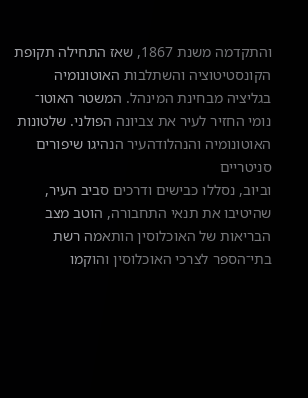והתקדמה משנת 1867, שאז התחילה תקופת הקונסטיטוציה והשתלבות האוטונומיה בגליציה מבחינת המינהל. המשטר האוטו־ נומי החזיר לעיר את צביונה הפולני. שלטונות האוטונומיה והנהלודהעיר הנהיגו שיפורים סניטריים
וביוב, נסללו כבישים ודרכים סביב העיר, שהיטיבו את תנאי התחבורה, הוטב מצב הבריאות של האוכלוסין הותאמה רשת בתי־הספר לצרכי האוכלוסין והוקמו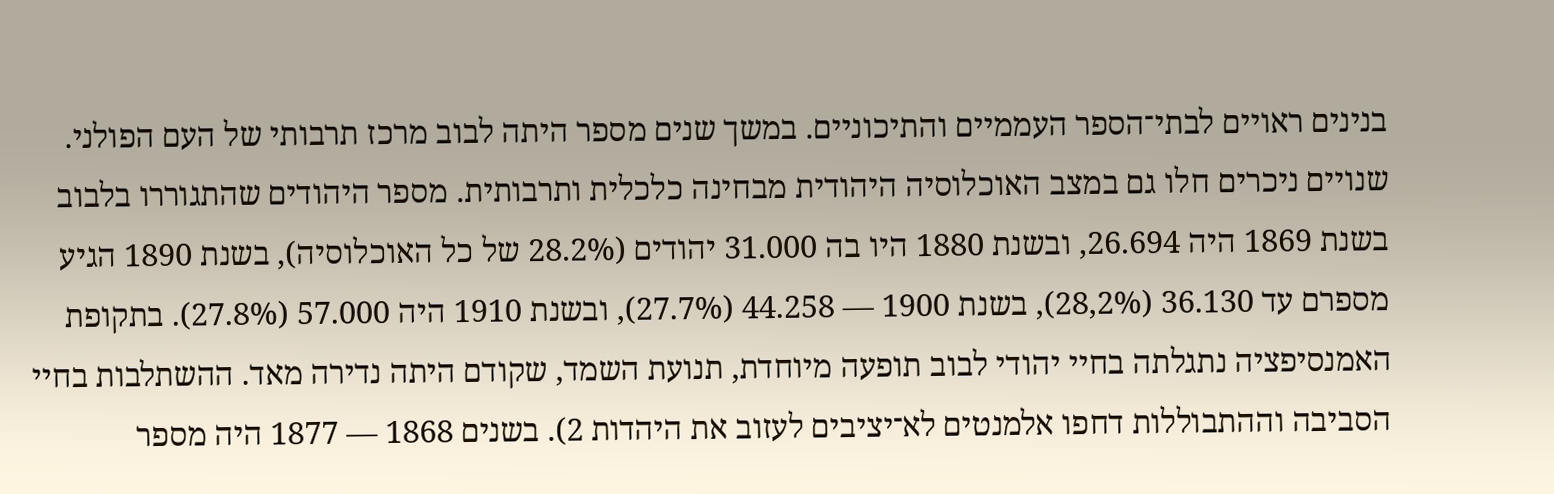בנינים ראויים לבתי־הספר העממיים והתיכוניים. במשך שנים מספר היתה לבוב מרכז תרבותי של העם הפולני. שנויים ניכרים חלו גם במצב האוכלוסיה היהודית מבחינה כלכלית ותרבותית. מספר היהודים שהתגוררו בלבוב בשנת 1869 היה 26.694, ובשנת 1880 היו בה 31.000 יהודים (28.2% של כל האוכלוסיה), בשנת 1890 הגיע מספרם עד 36.130 (28,2%), בשנת 1900 — 44.258 (27.7%), ובשנת 1910 היה 57.000 (27.8%). בתקופת האמנסיפציה נתגלתה בחיי יהודי לבוב תופעה מיוחדת, תנועת השמד, שקודם היתה נדירה מאד. ההשתלבות בחיי הסביבה וההתבוללות דחפו אלמנטים לא־יציבים לעזוב את היהדות 2). בשנים 1868 — 1877 היה מספר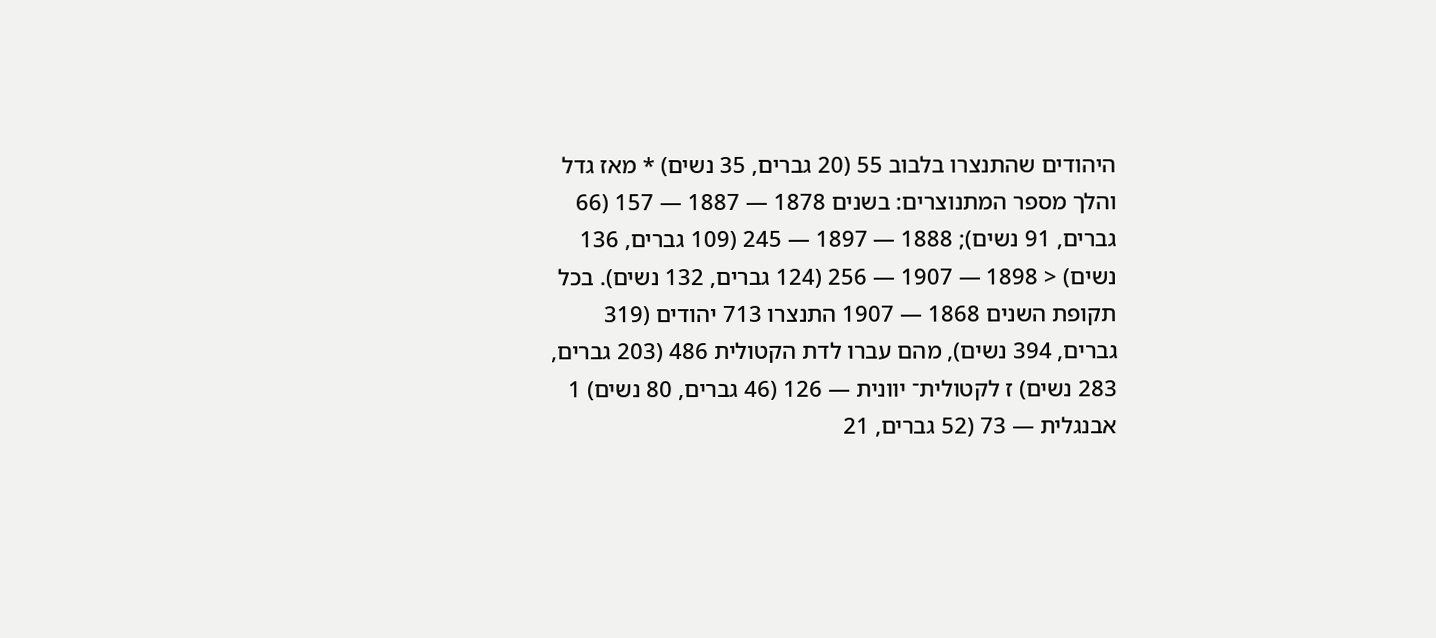היהודים שהתנצרו בלבוב 55 (20 גברים, 35 נשים) * מאז גדל והלך מספר המתנוצרים: בשנים 1878 — 1887 — 157 (66 גברים, 91 נשים); 1888 — 1897 — 245 (109 גברים, 136 נשים) < 1898 — 1907 — 256 (124 גברים, 132 נשים). בכל תקופת השנים 1868 — 1907 התנצרו 713 יהודים (319 גברים, 394 נשים), מהם עברו לדת הקטולית 486 (203 גברים, 283 נשים) ז לקטולית־ יוונית — 126 (46 גברים, 80 נשים) 1 אבנגלית — 73 (52 גברים, 21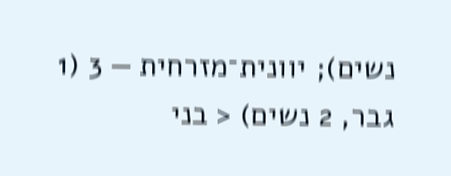נשים); יוונית־מזרחית — 3 (1 גבר, 2 נשים) < בני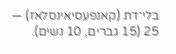בלי־דת (קאנפעסיאינסלאז) — 25 (15 גברים, 10 נשים).